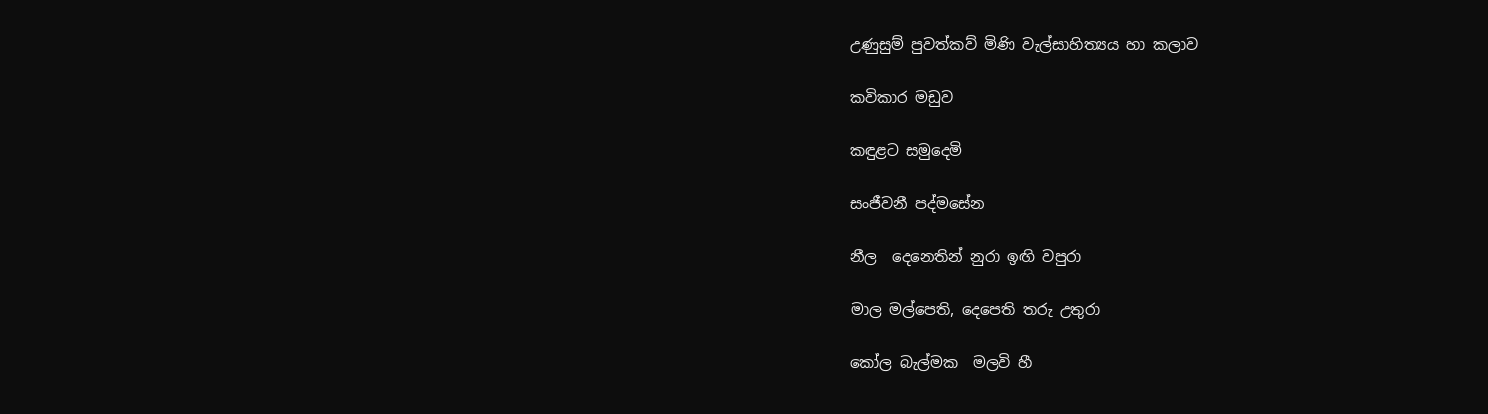උණුසුම් පුවත්කව් මිණි වැල්සාහිත්‍යය හා කලාව

කවිකාර මඩුව

කඳුළට සමුදෙමි

සංජීවනී පද්මසේන

නීල  දෙනෙතින් නුරා ඉඟි වපුරා

මාල මල්පෙති, දෙපෙති තරු උතුරා

කෝල බැල්මක  මලවි හී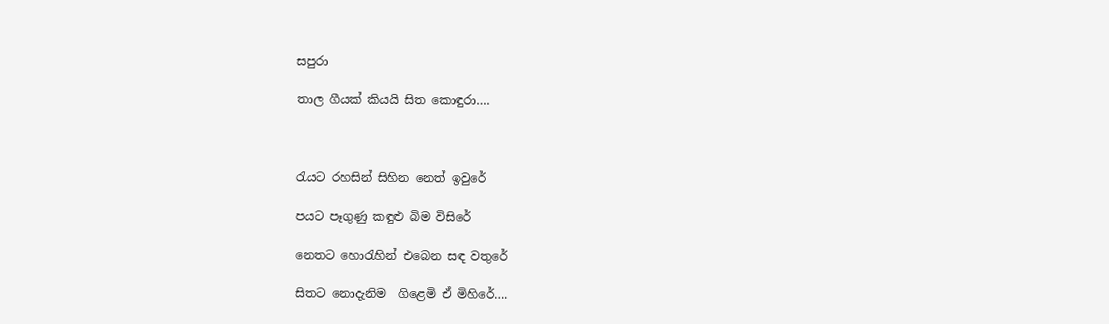සපුරා

තාල ගීයක් කියයි සිත කොඳුරා….



රැයට රහසින් සිහින නෙත් ඉවුරේ

පයට පෑගුණු කඳුළු බිම විසිරේ

නෙතට හොරැහින් එබෙන සඳ වතුරේ

සිතට නොදැනිම  ගිළෙමි ඒ මිහිරේ….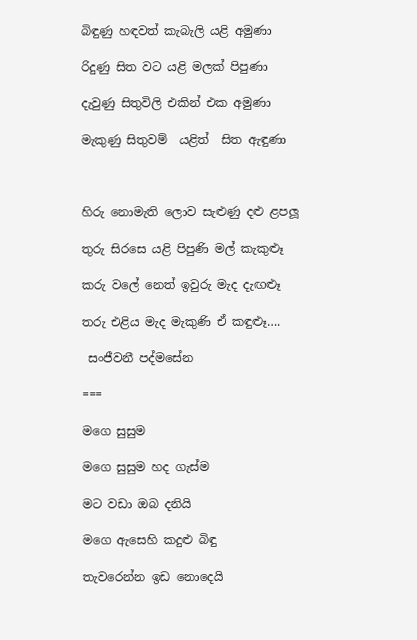බිඳුණු හඳවත් කැබැලි යළි අමුණා

රිදුණු සිත වට යළි මලක් පිපුණා

දැවුණු සිතුවිලි එකින් එක අමුණා

මැකුණු සිතුවම්  යළිත්  සිත ඇඳුණා



හිරු නොමැති ලොව සැළුණු දළු ළපලූ

තුරු සිරසෙ යළි පිපුණි මල් කැකුළූ

කරු වලේ නෙත් ඉවුරු මැද දැඟළූ

තරු එළිය මැද මැකුණි ඒ කඳුළූ….

 සංජීවනී පද්මසේන

===

මගෙ සුසුම

මගෙ සුසුම හද ගැස්ම

මට වඩා ඔබ දනියි

මගෙ ඇසෙහි කදුළු බිඳු

තැවරෙන්න ඉඩ නොදෙයි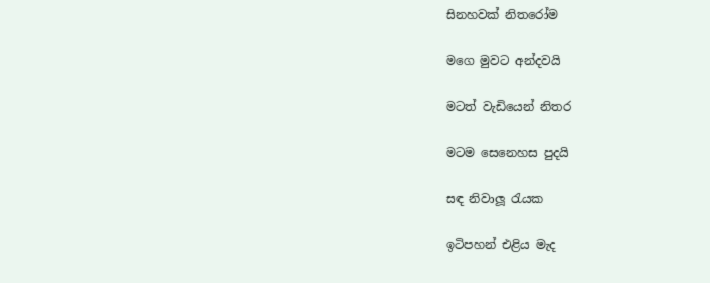සිනහවක් නිතරෝම

මගෙ මුවට අන්දවයි

මටත් වැඩියෙන් නිතර

මටම සෙනෙහස පුදයි

සඳ නිවාලූ රැයක

ඉටිපහන් එළිය මැද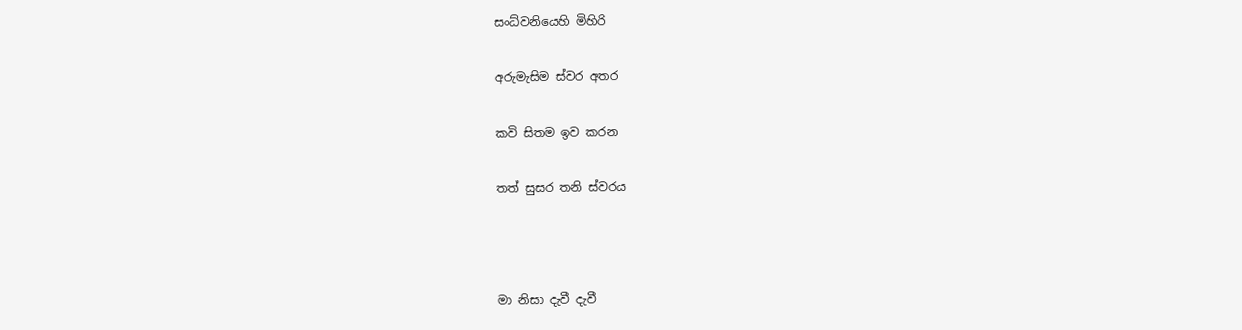සංධ්වනියෙහි මිහිරි

අරුමැසිම ස්වර අතර

කවි සිතම ඉව කරන

තත් සුසර තනි ස්වරය



මා නිසා දැවී දැවී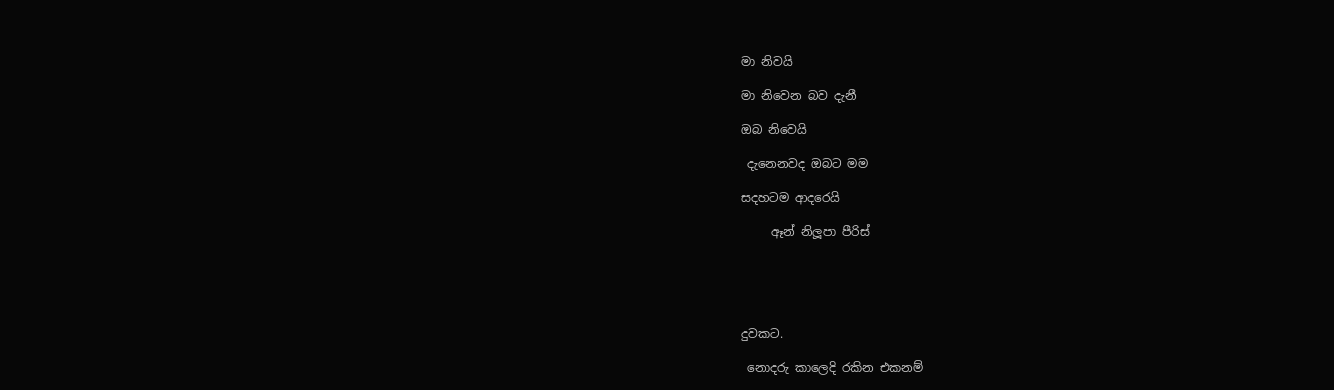මා නිවයි

මා නිවෙන බව දැනී

ඔබ නිවෙයි

 දැනෙනවද ඔබට මම

සදහටම ආදරෙයි

     ඈන් නිලූපා පීරිස්





දුවකට.

 නොදරු කාලෙදි රකින එකනම්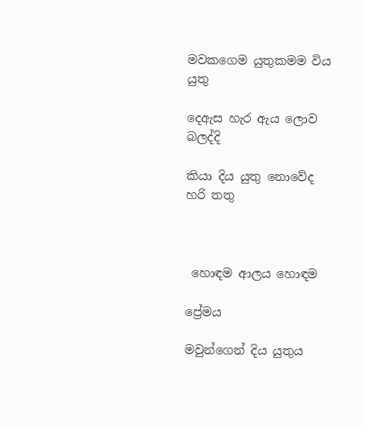මවකගෙම යුතුකමම විය යුතු

දෙඇස හැර ඇය ලොව බලද්දි

කියා දිය යුතු නොවේද හරි තතු



 හොඳම ආලය හොඳම

ප්‍රේමය

මවුන්ගෙන් දිය යුතුය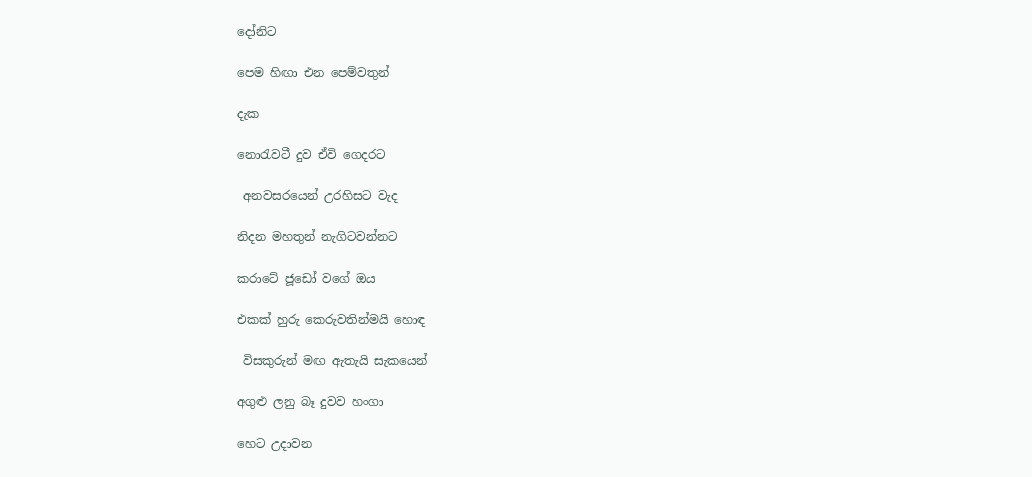දෝනිට

පෙම හිඟා එන පෙම්වතුන්

දැක

නොරැවටී දුව ඒවි ගෙදරට

 අනවසරයෙන් උරහිසට වැද

නිදන මහතුන් නැගිටවන්නට

කරාටේ ජූඩෝ වගේ ඔය

එකක් හුරු කෙරුවතින්මයි හොඳ

 විසකුරුන් මඟ ඇතැයි සැකයෙන්

අගුළු ලනු බෑ දුවව හංගා

හෙට උදාවන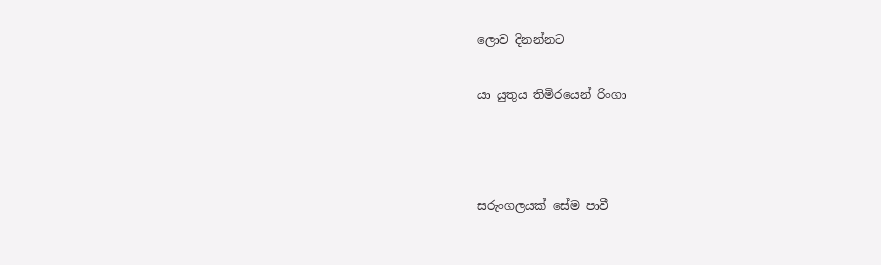ලොව දිනන්නට

යා යුතුය තිමිරයෙන් රිංගා



සරුංගලයක් සේම පාවී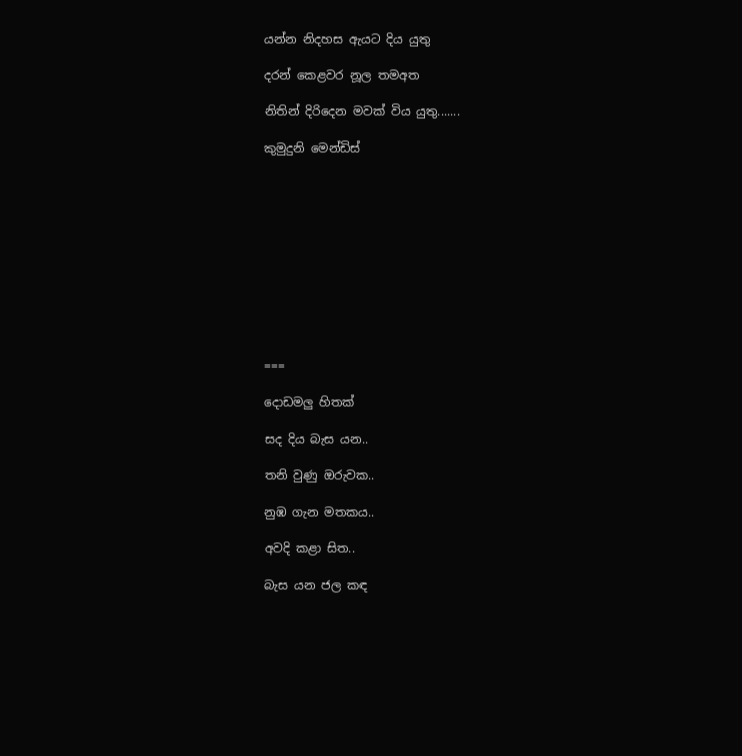යන්න නිදහස ඇයට දිය යුතු

දරන් කෙළවර නූල තමඅත

නිතින් දිරිදෙන මවක් විය යුතු.......

කුමුදුනි මෙන්ඩිස්











===

දොඩමලු හිතක්

සද දිය බැස යන..

තනි වුණු ඔරුවක..

නුඹ ගැන මතකය..

අවදි කළා සිත..

බැස යන ජල කඳ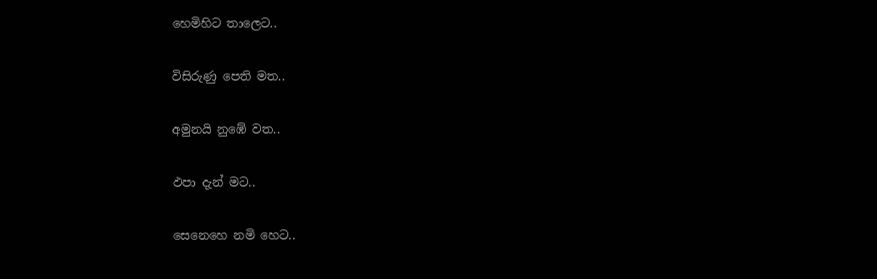හෙමිහිට තාලෙට..

විසිරුණු පෙති මත..

අමුනයි නුඹේ වත..

ඵපා දැන් මට..

සෙනෙහෙ නමි හෙට..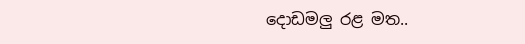දොඩමලු රළ මත..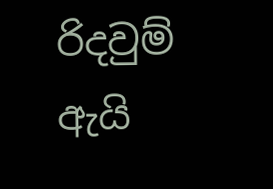රිදවුම් ඇයි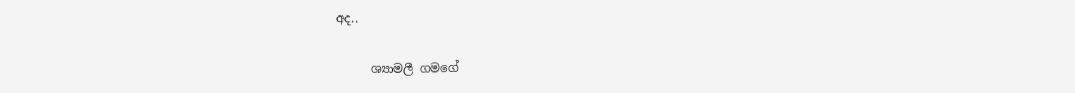අද..

      ශ්‍යාමලී ගමගේ